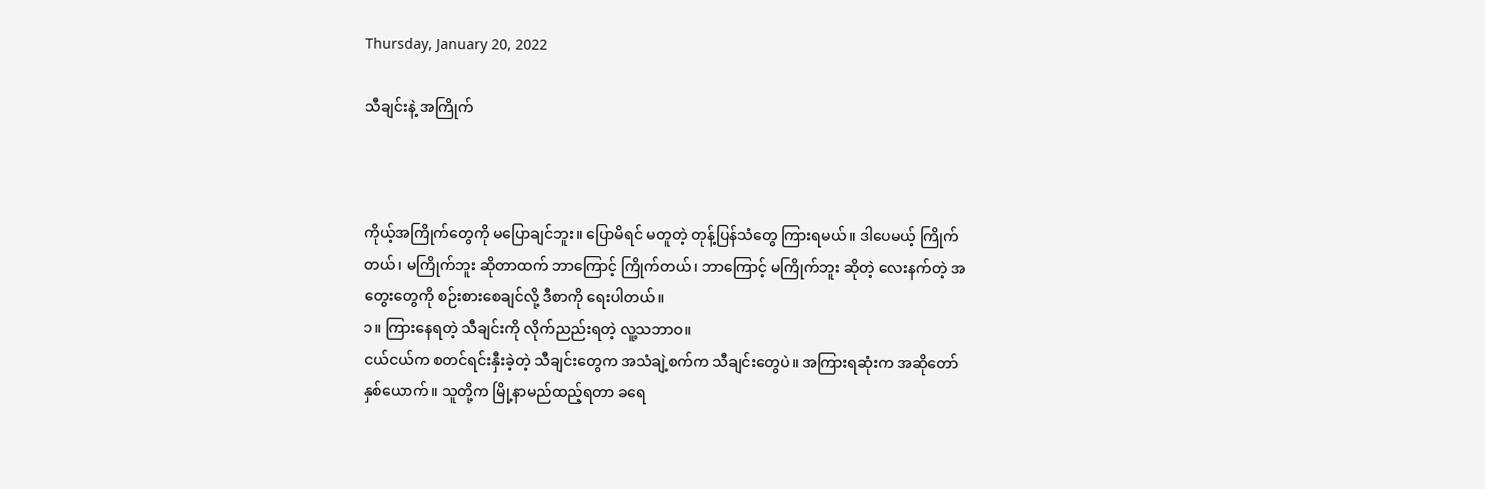Thursday, January 20, 2022

သီချင်းနဲ့ အကြိုက်



ကိုယ့်အကြိုက်တွေကို မပြောချင်ဘူး။ ပြောမိရင် မတူတဲ့ တုန့်ပြန်သံတွေ ကြားရမယ်။ ဒါပေမယ့် ကြိုက်တယ်၊ မကြိုက်ဘူး ဆိုတာထက် ဘာကြောင့် ကြိုက်တယ်၊ ဘာကြောင့် မကြိုက်ဘူး ဆိုတဲ့ လေးနက်တဲ့ အတွေးတွေကို စဉ်းစားစေချင်လို့ ဒီစာကို ရေးပါတယ်။
၁။ ကြားနေရတဲ့ သီချင်းကို လိုက်ညည်းရတဲ့ လူ့သဘာဝ။
ငယ်ငယ်က စတင်ရင်းနှီးခဲ့တဲ့ သီချင်းတွေက အသံချဲ့စက်က သီချင်းတွေပဲ။ အကြားရဆုံးက အဆိုတော် နှစ်ယောက်။ သူတို့က မြို့နာမည်ထည့်ရတာ ခရေ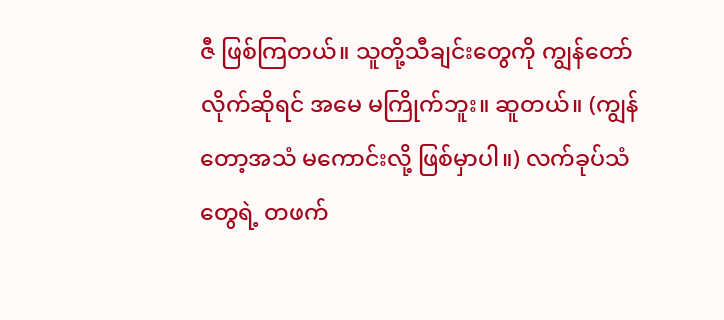ဇီ ဖြစ်ကြတယ်။ သူတို့သီချင်းတွေကို ကျွန်တော်လိုက်ဆိုရင် အမေ မကြိုက်ဘူး။ ဆူတယ်။ (ကျွန်တော့အသံ မကောင်းလို့ ဖြစ်မှာပါ။) လက်ခုပ်သံတွေရဲ့ တဖက်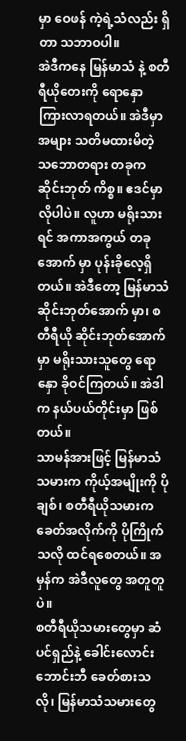မှာ ဝေဖန် ကဲ့ရဲ့သံလည်း ရှိတာ သဘာဝပါ။
အဲဒီကနေ မြန်မာသံ နဲ့ စတီရီယိုတေးကို ရောနှော ကြားလာရတယ်။ အဲဒီမှာ အများ သတိမထားမိတဲ့ သဘောတရား တခုက ဆိုင်းဘုတ် ကိစ္စ။ ဧဒင်မှာလိုပါပဲ။ လူဟာ မရိုးသားရင် အကာအကွယ် တခုအောက် မှာ ပုန်းခိုလေ့ရှိတယ်။ အဲဒီတော့ မြန်မာသံ ဆိုင်းဘုတ်အောက် မှာ၊ စတီရီယို ဆိုင်းဘုတ်အောက် မှာ မရိုးသားသူတွေ ရောနှော ခိုဝင်ကြတယ်။ အဲဒါက နယ်ပယ်တိုင်းမှာ ဖြစ်တယ်။
သာမန်အားဖြင့် မြန်မာသံသမားက ကိုယ့်အမျိုးကို ပိုချစ်၊ စတီရီယိုသမားက ခေတ်အလိုက်ကို ပိုကြိုက်သလို ထင်ရစေတယ်။ အမှန်က အဲဒီလူတွေ အတူတူပဲ။
စတီရီယိုသမားတွေမှာ ဆံပင်ရှည်နဲ့ ခေါင်းလောင်း ဘောင်းဘီ ခေတ်စားသလို၊ မြန်မာသံသမားတွေ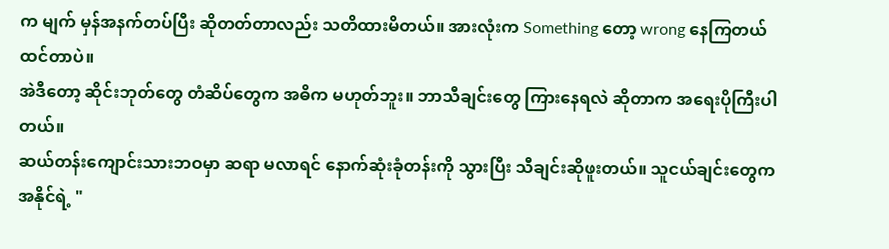က မျက် မှန်အနက်တပ်ပြီး ဆိုတတ်တာလည်း သတိထားမိတယ်။ အားလုံးက Something တော့ wrong နေကြတယ် ထင်တာပဲ။
အဲဒီတော့ ဆိုင်းဘုတ်တွေ တံဆိပ်တွေက အဓိက မဟုတ်ဘူး။ ဘာသီချင်းတွေ ကြားနေရလဲ ဆိုတာက အရေးပိုကြီးပါတယ်။
ဆယ်တန်းကျောင်းသားဘဝမှာ ဆရာ မလာရင် နောက်ဆုံးခုံတန်းကို သွားပြီး သီချင်းဆိုဖူးတယ်။ သူငယ်ချင်းတွေက အနိုင်ရဲ့ "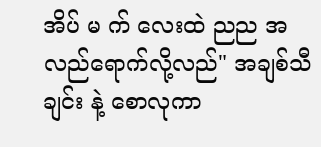အိပ် မ က် လေးထဲ ညည အလည်ရောက်လို့လည်" အချစ်သီချင်း နဲ့ စောလုကာ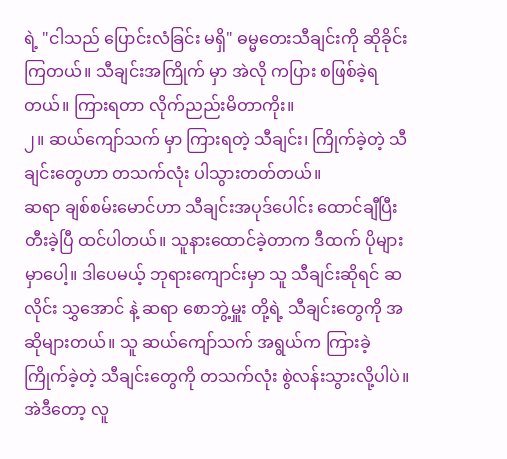ရဲ့ "ငါသည် ပြောင်းလံခြင်း မရှိ" ဓမ္မတေးသီချင်းကို ဆိုခိုင်းကြတယ်။ သီချင်းအကြိုက် မှာ အဲလို ကပြား စဖြစ်ခဲ့ရတယ်။ ကြားရတာ လိုက်ညည်းမိတာကိုး။
၂။ ဆယ်ကျော်သက် မှာ ကြားရတဲ့ သီချင်း၊ ကြိုက်ခဲ့တဲ့ သီချင်းတွေဟာ တသက်လုံး ပါသွားတတ်တယ်။
ဆရာ ချစ်စမ်းမောင်ဟာ သီချင်းအပုဒ်ပေါင်း ထောင်ချီပြီး တီးခဲ့ပြီ ထင်ပါတယ်။ သူနားထောင်ခဲ့တာက ဒီထက် ပိုများမှာပေါ့။ ဒါပေမယ့် ဘုရားကျောင်းမှာ သူ သီချင်းဆိုရင် ဆလိုင်း သွှအောင် နဲ့ ဆရာ စောဘွဲ့မှူး တို့ရဲ့ သီချင်းတွေကို အဆိုများတယ်။ သူ ဆယ်ကျော်သက် အရွယ်က ကြားခဲ့ ကြိုက်ခဲ့တဲ့ သီချင်းတွေကို တသက်လုံး စွဲလန်းသွားလို့ပါပဲ။
အဲဒီတော့ လူ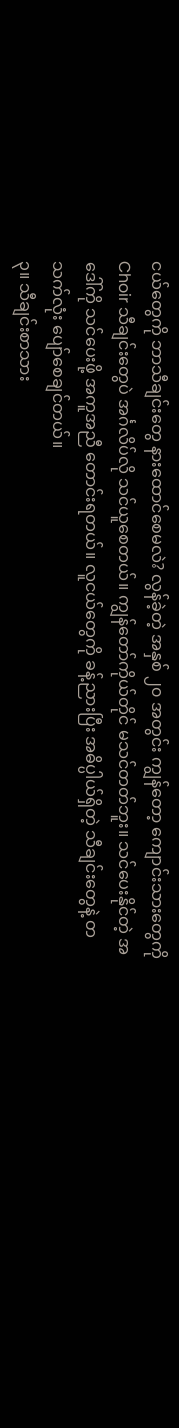ငယ်တွေကို ဘာသီချင်းတွေ နားထောင်စေမလဲ? လွန်ခဲ့တဲ့ အနှစ် ၂၀ အတွင်း ကျွန်တော့ ကျောင်းသားတွေကို Choir သီချင်းတွေပဲ အင်္ဂလိပ်လို သင်ယူစေတယ်။ ကျွန်တော်ကိုယ်တိုင် မသင်တတ်ဘူး။ သင်ပေးနိုင်တဲ့ အဒေါ်ကို သင်ပေးဖို့ အကူအညီ တောင်းရတယ်။ လူငယ်တွေကို ခန့်ညားပြီး အဓိပ္ပါယ်ရှိတဲ့ သီချင်းတွေနဲ့ တသက်လုံး ပျော်စေချင်တယ်။
၃။ သီချင်းစာသား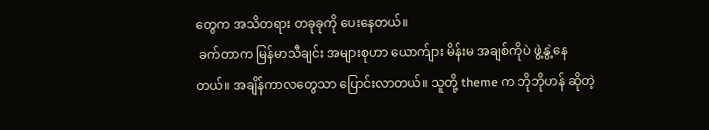တွေက အသိတရား တခုခုကို ပေးနေတယ်။
 ခက်တာက မြန်မာသီချင်း အများစုဟာ ယောက်ျား မိန်းမ အချစ်ကိုပဲ ဖွဲ့နွဲ့နေတယ်။ အချိန်ကာလတွေသာ ပြောင်းလာတယ်။ သူတို့ theme က ဘိုဘိုဟန် ဆိုတဲ့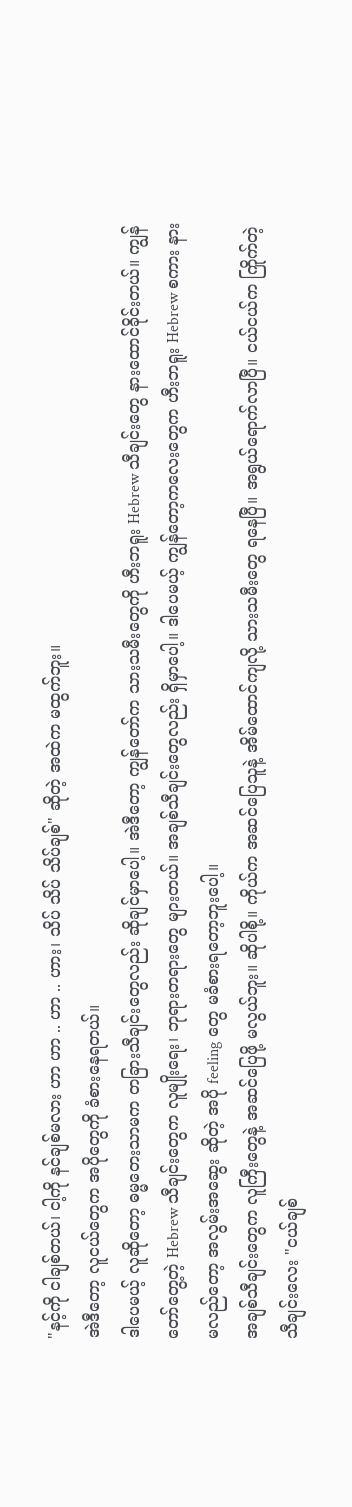"နင့်ကို ငါချစ်တယ်၊ ငါ့ကို နင်ချစ်မလား ဟာ ဟာ .. ဟာ .. ဟား၊ သိပ် သိပ် သိပ်ချစ်" ဆိုတဲ့ အထဲက မထွက်ဘူး။
အဲဒီတော့ လူငယ်တွေက အပိုတွေကို ခံစားနေရတယ်။
ဒါပေမယ့် လူဆိုတော့ ဓမ္မတေးသာမက တခြားသီချင်းတွေလည်း ဆိုချင်မှာပေါ့။ အဲဒီတော့ ကျွန်တော်က သားသမီးတွေကို ဟီးဘရူး Hebrew သီချင်းတွေ နားထောင်ခိုင်းတယ်။ ကျွန်တော်တွေ့တဲ့ Hebrew သီချင်းတွေက လူမျိုးရေး၊ ဘုရားတရားတွေ များတယ်။ အချစ်သီချင်းတွေလည်း ရှိမှာပေါ့။ ဒါပေမယ့် ကျွန်တော့ကလေးတွေက ဟီးဘရူး Hebrew စကား နားမလည်တော့ အလွမ်းအဆွေး ဆိုတဲ့ အပို feeling တွေ မခံစားရတော့ဘူးပေါ့။
အချစ်သီချင်းတွေက လူကြီးတွေနဲ့ အဆင်ပြေဖို့ မလွယ်ဘူး။ ဆိုပါစို့။ ကိုယ်က အဆင်ပြေသူနဲ့ အိမ်ထောင်ကျလို့ သားသမီးတွေ ရနေပြီ။ အရွယ်ရောက်လာပြီ။ ငယ်ငယ်က ကြိုက်တဲ့ သီချင်းလေး "ငယ်ချစ်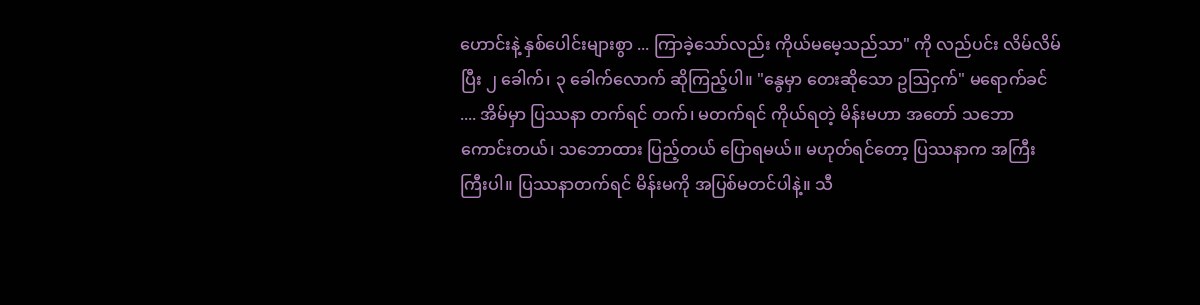ဟောင်းနဲ့ နှစ်ပေါင်းများစွာ ... ကြာခဲ့သော်လည်း ကိုယ်မမေ့သည်သာ" ကို လည်ပင်း လိမ်လိမ်ပြီး ၂ ခေါက်၊ ၃ ခေါက်လောက် ဆိုကြည့်ပါ။ "နွေမှာ တေးဆိုသော ဥဩငှက်" မရောက်ခင် .... အိမ်မှာ ပြဿနာ တက်ရင် တက်၊ မတက်ရင် ကိုယ်ရတဲ့ မိန်းမဟာ အတော် သဘော ကောင်းတယ်၊ သဘောထား ပြည့်တယ် ပြောရမယ်။ မဟုတ်ရင်တော့ ပြဿနာက အကြီးကြီးပါ။ ပြဿနာတက်ရင် မိန်းမကို အပြစ်မတင်ပါနဲ့။ သီ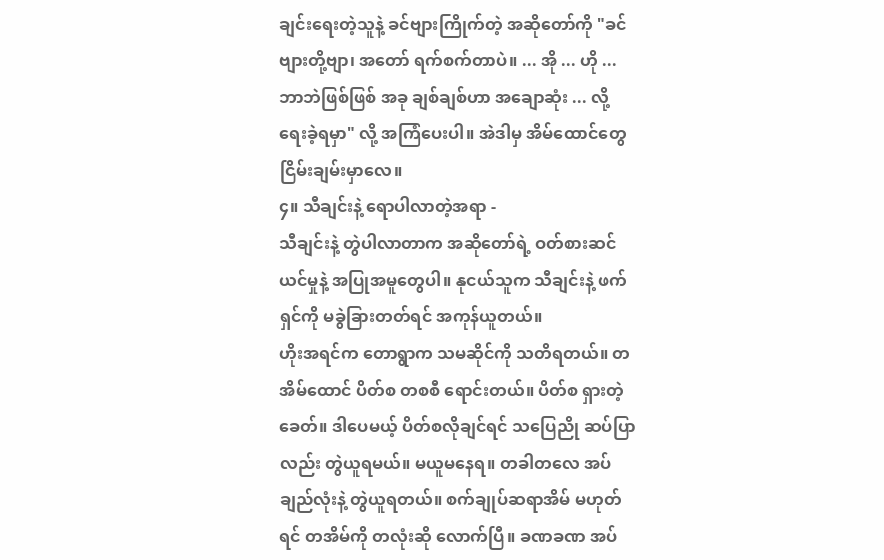ချင်းရေးတဲ့သူနဲ့ ခင်ဗျားကြိုက်တဲ့ အဆိုတော်ကို "ခင်ဗျားတို့ဗျာ၊ အတော် ရက်စက်တာပဲ။ ... အို ... ဟို ... ဘာဘဲဖြစ်ဖြစ် အခု ချစ်ချစ်ဟာ အချောဆုံး ... လို့ ရေးခဲ့ရမှာ" လို့ အကြံပေးပါ။ အဲဒါမှ အိမ်ထောင်တွေ ငြိမ်းချမ်းမှာလေ။
၄။ သီချင်းနဲ့ ရောပါလာတဲ့အရာ -
သီချင်းနဲ့ တွဲပါလာတာက အဆိုတော်ရဲ့ ဝတ်စားဆင်ယင်မှုနဲ့ အပြုအမူတွေပါ။ နုငယ်သူက သီချင်းနဲ့ ဖက်ရှင်ကို မခွဲခြားတတ်ရင် အကုန်ယူတယ်။
ဟိုးအရင်က တောရွာက သမဆိုင်ကို သတိရတယ်။ တအိမ်ထောင် ပိတ်စ တစစီ ရောင်းတယ်။ ပိတ်စ ရှားတဲ့ခေတ်။ ဒါပေမယ့် ပိတ်စလိုချင်ရင် သပြေညို ဆပ်ပြာလည်း တွဲယူရမယ်။ မယူမနေရ။ တခါတလေ အပ်ချည်လုံးနဲ့ တွဲယူရတယ်။ စက်ချုပ်ဆရာအိမ် မဟုတ်ရင် တအိမ်ကို တလုံးဆို လောက်ပြီ။ ခဏခဏ အပ်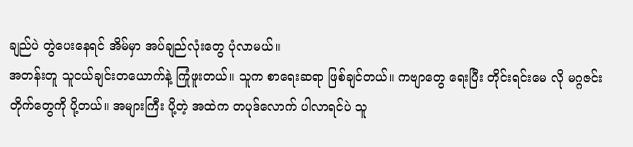ချည်ပဲ တွဲပေးနေရင် အိမ်မှာ အပ်ချည်လုံးတွေ ပုံလာမယ်။
အတန်းတူ သူငယ်ချင်းတယောက်နဲ့ ကြုံဖူးတယ်။ သူက စာရေးဆရာ ဖြစ်ချင်တယ်။ ကဗျာတွေ ရေးပြီး တိုင်းရင်းမေ လို မဂ္ဂဇင်းတိုက်တွေကို ပို့တယ်။ အများကြီး ပို့တဲ့ အထဲက တပုဒ်လောက် ပါလာရင်ပဲ သူ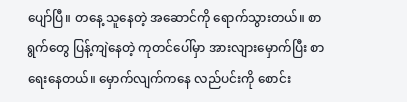ပျော်ပြီ။ တနေ့ သူနေတဲ့ အဆောင်ကို ရောက်သွားတယ်။ စာရွက်တွေ ပြန့်ကျဲနေတဲ့ ကုတင်ပေါ်မှာ အားလျားမှောက်ပြီး စာရေးနေတယ်။ မှောက်လျက်ကနေ လည်ပင်းကို စောင်း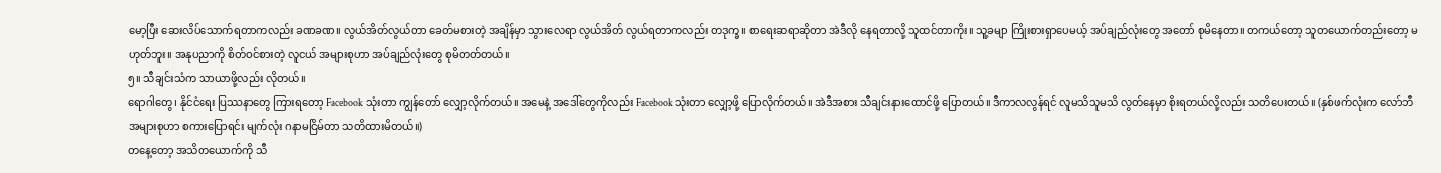မော့ပြီး ဆေးလိပ်သောက်ရတာကလည်း ခဏခဏ။ လွယ်အိတ်လွယ်တာ ခေတ်မစားတဲ့ အချိန်မှာ သွားလေရာ လွယ်အိတ် လွယ်ရတာကလည်း တဒုက္ခ။ စာရေးဆရာဆိုတာ အဲဒီလို နေရတာလို့ သူထင်တာကိုး။ သူ့ခမျာ ကြိုးစားရှာပေမယ့် အပ်ချည်လုံးတွေ အတော် စုမိနေတာ။ တကယ်တော့ သူတယောက်တည်းတော့ မဟုတ်ဘူး။ အနုပညာကို စိတ်ဝင်စားတဲ့ လူငယ် အများစုဟာ အပ်ချည်လုံးတွေ စုမိတတ်တယ်။
၅။ သီချင်းသံက သာယာဖို့လည်း လိုတယ်။
ရောဂါတွေ၊ နိုင်ငံရေး ပြဿနာတွေ ကြားရတော့ Facebook သုံးတာ ကျွန်တော် လျှော့လိုက်တယ်။ အမေနဲ့ အဒေါ်တွေကိုလည်း Facebook သုံးတာ လျှော့ဖို့ ပြောလိုက်တယ်။ အဲဒီအစား သီချင်းနားထောင်ဖို့ ပြောတယ်။ ဒီကာလလွန်ရင် လူမသိသူမသိ လွတ်နေမှာ စိုးရတယ်လို့လည်း သတိပေးတယ်။ (နှစ်ဖက်လုံးက လော်ဘီအများစုဟာ စကားပြောရင်း မျက်လုံး ဂနာမငြိမ်တာ သတိထားမိတယ်။)
တနေ့တော့ အသိတယောက်ကို သီ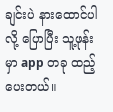ချင်းပဲ နားထောင်ပါလို့ ပြောပြီး သူ့ဖုန်းမှာ app တခု ထည့်ပေးတယ်။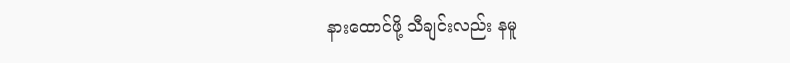နားထောင်ဖို့ သီချင်းလည်း နမူ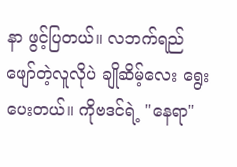နာ ဖွင့်ပြတယ်။ လဘက်ရည် ဖျော်တဲ့လူလိုပဲ ချိုဆိမ့်လေး ရွေးပေးတယ်။ ကိုဗဒင်ရဲ့ "နေရာ"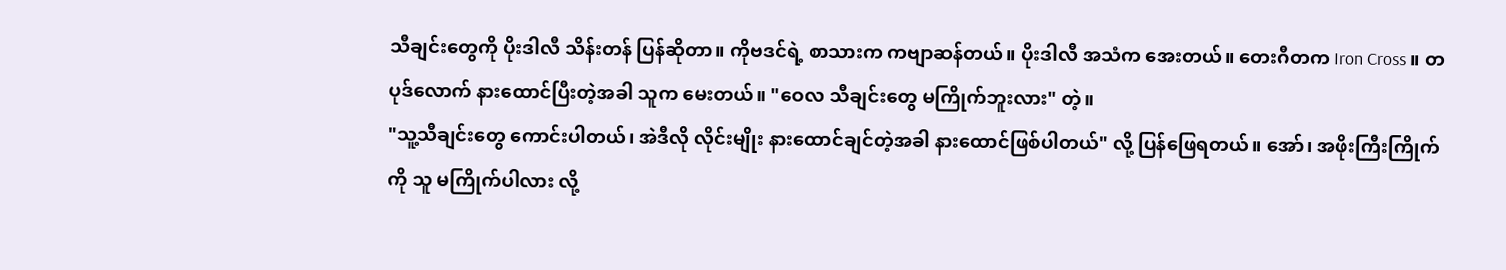သီချင်းတွေကို ပိုးဒါလီ သိန်းတန် ပြန်ဆိုတာ။ ကိုဗဒင်ရဲ့ စာသားက ကဗျာဆန်တယ်။ ပိုးဒါလီ အသံက အေးတယ်။ တေးဂီတက Iron Cross ။ တပုဒ်လောက် နားထောင်ပြီးတဲ့အခါ သူက မေးတယ်။ "ဝေလ သီချင်းတွေ မကြိုက်ဘူးလား" တဲ့။
"သူ့သီချင်းတွေ ကောင်းပါတယ်၊ အဲဒီလို လိုင်းမျိုး နားထောင်ချင်တဲ့အခါ နားထောင်ဖြစ်ပါတယ်" လို့ ပြန်ဖြေရတယ်။ အော်၊ အဖိုးကြီးကြိုက်ကို သူ မကြိုက်ပါလား လို့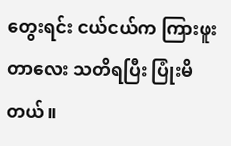တွေးရင်း ငယ်ငယ်က ကြားဖူးတာလေး သတိရပြီး ပြုံးမိတယ်။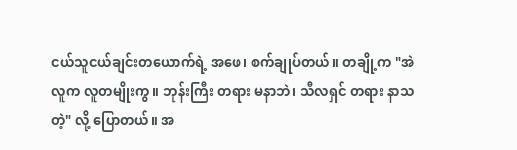ငယ်သူငယ်ချင်းတယောက်ရဲ့ အဖေ၊ စက်ချုပ်တယ်။ တချို့က "အဲလူက လူတမျိုးကွ။ ဘုန်းကြီး တရား မနာဘဲ၊ သီလရှင် တရား နာသတဲ့" လို့ ပြောတယ်။ အ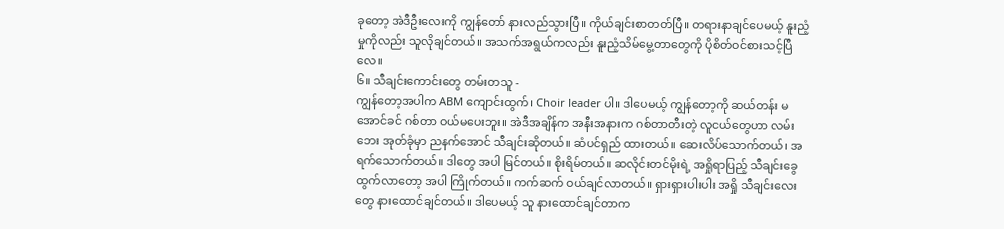ခုတော့ အဲဒီဦးလေးကို ကျွန်တော် နားလည်သွားပြီ။ ကိုယ်ချင်းစာတတ်ပြီ။ တရားနာချင်ပေမယ့် နူးညံ့မှုကိုလည်း သူလိုချင်တယ်။ အသက်အရွယ်ကလည်း နူးညံ့သိမ်မွေ့တာတွေကို ပိုစိတ်ဝင်စားသင့်ပြီလေ။
၆။ သီချင်းကောင်းတွေ တမ်းတသူ -
ကျွန်တော့အပါက ABM ကျောင်းထွက်၊ Choir leader ပါ။ ဒါပေမယ့် ကျွန်တော့ကို ဆယ်တန်း မအောင်ခင် ဂစ်တာ ဝယ်မပေးဘူး။ အဲဒီအချိန်က အနီးအနားက ဂစ်တာတီးတဲ့ လူငယ်တွေဟာ လမ်းဘေး အုတ်ခုံမှာ ညနက်အောင် သီချင်းဆိုတယ်။ ဆံပင်ရှည် ထားတယ်။ ဆေးလိပ်သောက်တယ်၊ အရက်သောက်တယ်။ ဒါတွေ အပါ မြင်တယ်။ စိုးရိမ်တယ်။ ဆလိုင်းတင်မိုးရဲ့ အရှိုရာပြည့် သီချင်းခွေ ထွက်လာတော့ အပါ ကြိုက်တယ်။ ကက်ဆက် ဝယ်ချင်လာတယ်။ ရှားရှားပါးပါး အရှို သီချင်းလေးတွေ နားထောင်ချင်တယ်။ ဒါပေမယ့် သူ နားထောင်ချင်တာက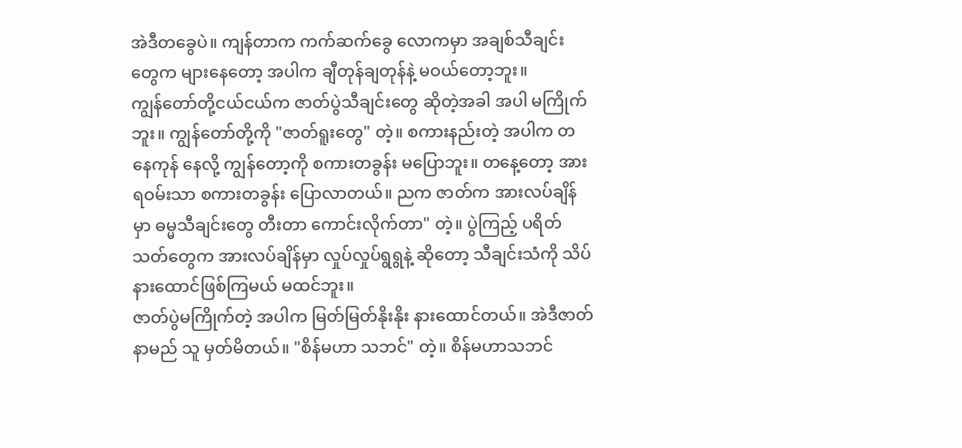အဲဒီတခွေပဲ။ ကျန်တာက ကက်ဆက်ခွေ လောကမှာ အချစ်သီချင်းတွေက များနေတော့ အပါက ချီတုန်ချတုန်နဲ့ မဝယ်တော့ဘူး။
ကျွန်တော်တို့ငယ်ငယ်က ဇာတ်ပွဲသီချင်းတွေ ဆိုတဲ့အခါ အပါ မကြိုက်ဘူး။ ကျွန်တော်တို့ကို "ဇာတ်ရူးတွေ" တဲ့။ စကားနည်းတဲ့ အပါက တနေကုန် နေလို့ ကျွန်တော့ကို စကားတခွန်း မပြောဘူး။ တနေ့တော့ အားရဝမ်းသာ စကားတခွန်း ပြောလာတယ်။ ညက ဇာတ်က အားလပ်ချိန်မှာ ဓမ္မသီချင်းတွေ တီးတာ ကောင်းလိုက်တာ" တဲ့။ ပွဲကြည့် ပရိတ်သတ်တွေက အားလပ်ချိန်မှာ လှုပ်လှုပ်ရွရွနဲ့ ဆိုတော့ သီချင်းသံကို သိပ်နားထောင်ဖြစ်ကြမယ် မထင်ဘူး။
ဇာတ်ပွဲမကြိုက်တဲ့ အပါက မြတ်မြတ်နိုးနိုး နားထောင်တယ်။ အဲဒီဇာတ်နာမည် သူ မှတ်မိတယ်။ "စိန်မဟာ သဘင်" တဲ့။ စိန်မဟာသဘင်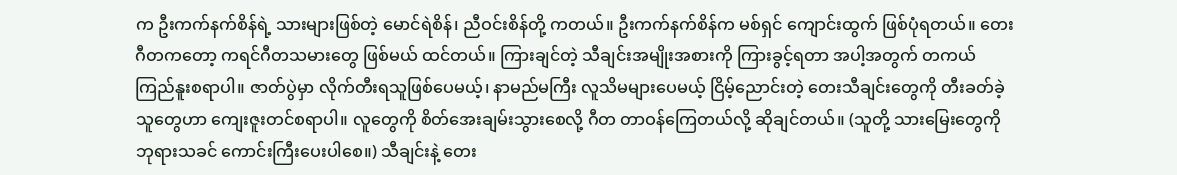က ဦးကက်နက်စိန်ရဲ့ သားများဖြစ်တဲ့ မောင်ရဲစိန်၊ ညီဝင်းစိန်တို့ ကတယ်။ ဦးကက်နက်စိန်က မစ်ရှင် ကျောင်းထွက် ဖြစ်ပုံရတယ်။ တေးဂီတကတော့ ကရင်ဂီတသမားတွေ ဖြစ်မယ် ထင်တယ်။ ကြားချင်တဲ့ သီချင်းအမျိုးအစားကို ကြားခွင့်ရတာ အပါ့အတွက် တကယ် ကြည်နူးစရာပါ။ ဇာတ်ပွဲမှာ လိုက်တီးရသူဖြစ်ပေမယ့်၊ နာမည်မကြီး လူသိမများပေမယ့် ငြိမ့်ညောင်းတဲ့ တေးသီချင်းတွေကို တီးခတ်ခဲ့သူတွေဟာ ကျေးဇူးတင်စရာပါ။ လူတွေကို စိတ်အေးချမ်းသွားစေလို့ ဂီတ တာဝန်ကြေတယ်လို့ ဆိုချင်တယ်။ (သူတို့ သားမြေးတွေကို ဘုရားသခင် ကောင်းကြီးပေးပါစေ။) သီချင်းနဲ့ တေး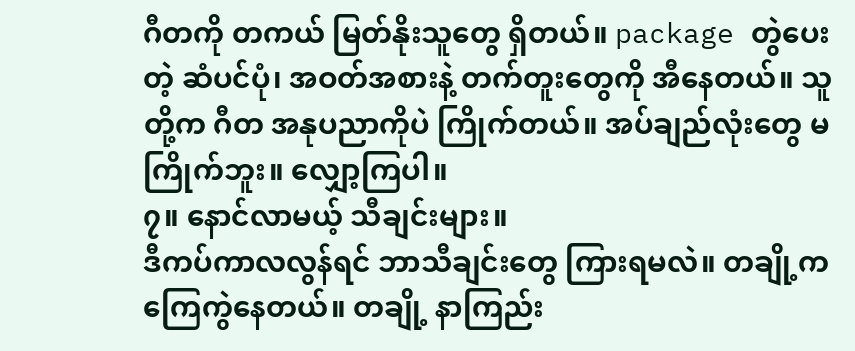ဂီတကို တကယ် မြတ်နိုးသူတွေ ရှိတယ်။ package တွဲပေးတဲ့ ဆံပင်ပုံ၊ အဝတ်အစားနဲ့ တက်တူးတွေကို အီနေတယ်။ သူတို့က ဂီတ အနုပညာကိုပဲ ကြိုက်တယ်။ အပ်ချည်လုံးတွေ မကြိုက်ဘူး။ လျှော့ကြပါ။
၇။ နောင်လာမယ့် သီချင်းများ။
ဒီကပ်ကာလလွန်ရင် ဘာသီချင်းတွေ ကြားရမလဲ။ တချို့က ကြေကွဲနေတယ်။ တချို့ နာကြည်း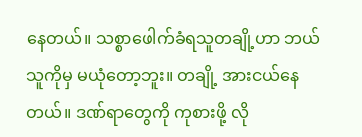နေတယ်။ သစ္စာဖေါက်ခံရသူတချို့ဟာ ဘယ်သူကိုမှ မယုံတော့ဘူး။ တချို့ အားငယ်နေတယ်။ ဒဏ်ရာတွေကို ကုစားဖို့ လို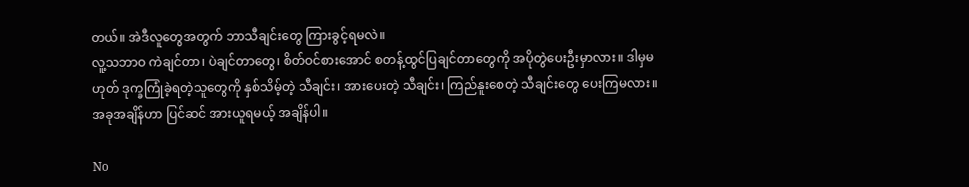တယ်။ အဲဒီလူတွေအတွက် ဘာသီချင်းတွေ ကြားခွင့်ရမလဲ။
လူ့သဘာဝ ကဲချင်တာ၊ ပဲချင်တာတွေ၊ စိတ်ဝင်စားအောင် စတန့်ထွင်ပြချင်တာတွေကို အပိုတွဲပေးဦးမှာလား။ ဒါမှမဟုတ် ဒုက္ခကြုံခဲ့ရတဲ့သူတွေကို နှစ်သိမ့်တဲ့ သီချင်း၊ အားပေးတဲ့ သီချင်း၊ ကြည်နူးစေတဲ့ သီချင်းတွေ ပေးကြမလား။ အခုအချိန်ဟာ ပြင်ဆင် အားယူရမယ့် အချိန်ပါ။

No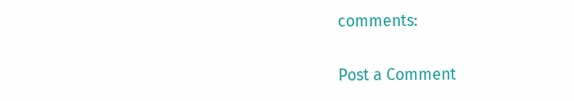comments:

Post a Comment